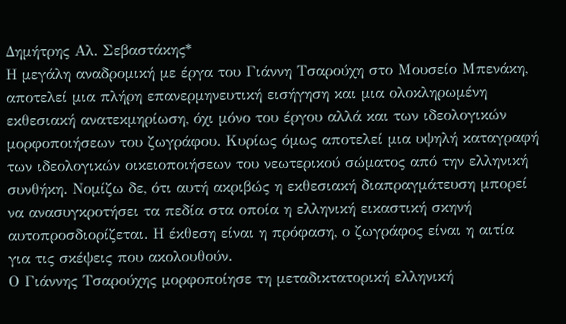Δημήτρης Αλ. Σεβαστάκης*
Η μεγάλη αναδρομική με έργα του Γιάννη Τσαρούχη στο Μουσείο Μπενάκη,
αποτελεί μια πλήρη επανερμηνευτική εισήγηση και μια ολοκληρωμένη
εκθεσιακή ανατεκμηρίωση, όχι μόνο του έργου αλλά και των ιδεολογικών
μορφοποιήσεων του ζωγράφου. Κυρίως όμως αποτελεί μια υψηλή καταγραφή
των ιδεολογικών οικειοποιήσεων του νεωτερικού σώματος από την ελληνική
συνθήκη. Νομίζω δε, ότι αυτή ακριβώς η εκθεσιακή διαπραγμάτευση μπορεί
να ανασυγκροτήσει τα πεδία στα οποία η ελληνική εικαστική σκηνή
αυτοπροσδιορίζεται. Η έκθεση είναι η πρόφαση, ο ζωγράφος είναι η αιτία
για τις σκέψεις που ακολουθούν.
Ο Γιάννης Τσαρούχης μορφοποίησε τη μεταδικτατορική ελληνική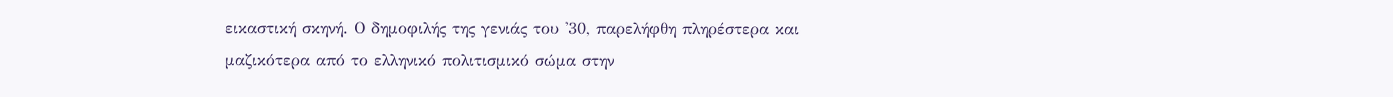εικαστική σκηνή. Ο δημοφιλής της γενιάς του '30, παρελήφθη πληρέστερα και μαζικότερα από το ελληνικό πολιτισμικό σώμα στην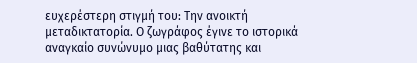ευχερέστερη στιγμή του: Την ανοικτή μεταδικτατορία. Ο ζωγράφος έγινε το ιστορικά αναγκαίο συνώνυμο μιας βαθύτατης και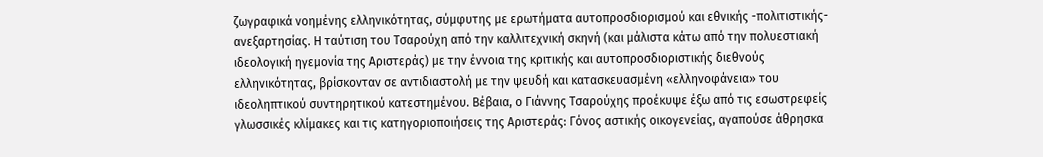ζωγραφικά νοημένης ελληνικότητας, σύμφυτης με ερωτήματα αυτοπροσδιορισμού και εθνικής -πολιτιστικής- ανεξαρτησίας. Η ταύτιση του Τσαρούχη από την καλλιτεχνική σκηνή (και μάλιστα κάτω από την πολυεστιακή ιδεολογική ηγεμονία της Αριστεράς) με την έννοια της κριτικής και αυτοπροσδιοριστικής διεθνούς ελληνικότητας, βρίσκονταν σε αντιδιαστολή με την ψευδή και κατασκευασμένη «ελληνοφάνεια» του ιδεοληπτικού συντηρητικού κατεστημένου. Βέβαια, ο Γιάννης Τσαρούχης προέκυψε έξω από τις εσωστρεφείς γλωσσικές κλίμακες και τις κατηγοριοποιήσεις της Αριστεράς: Γόνος αστικής οικογενείας, αγαπούσε άθρησκα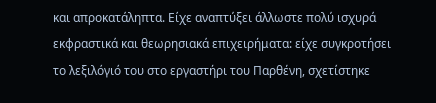και απροκατάληπτα. Είχε αναπτύξει άλλωστε πολύ ισχυρά εκφραστικά και θεωρησιακά επιχειρήματα: είχε συγκροτήσει το λεξιλόγιό του στο εργαστήρι του Παρθένη, σχετίστηκε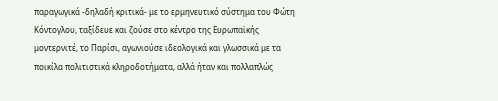παραγωγικά -δηλαδή κριτικά- με το ερμηνευτικό σύστημα του Φώτη Κόντογλου, ταξίδευε και ζούσε στο κέντρο της Ευρωπαϊκής μοντερνιτέ, το Παρίσι, αγωνιούσε ιδεολογικά και γλωσσικά με τα ποικίλα πολιτιστικά κληροδοτήματα, αλλά ήταν και πολλαπλώς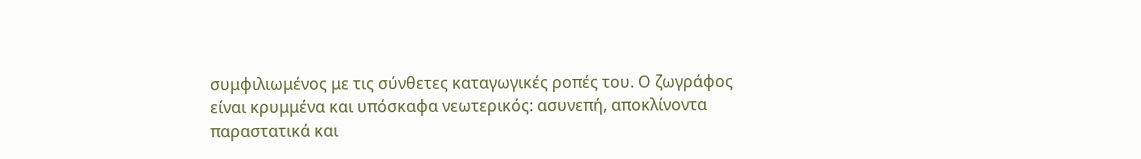συμφιλιωμένος με τις σύνθετες καταγωγικές ροπές του. Ο ζωγράφος είναι κρυμμένα και υπόσκαφα νεωτερικός: ασυνεπή, αποκλίνοντα παραστατικά και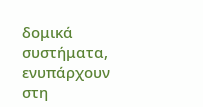δομικά συστήματα, ενυπάρχουν στη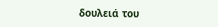δουλειά του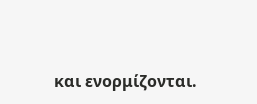και ενορμίζονται.